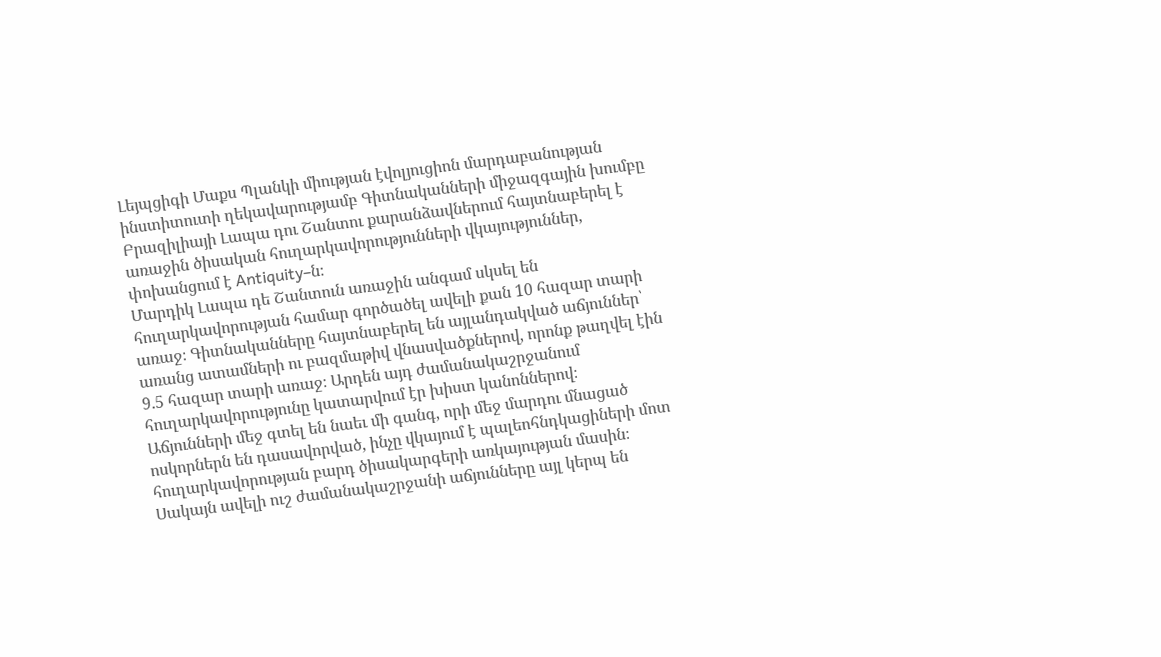Լեյպցիգի Մաքս Պլանկի միության էվոլյուցիոն մարդաբանության ինստիտուտի ղեկավարությամբ Գիտնականների միջազգային խումբը Բրազիլիայի Լապա դու Շանտու քարանձավներում հայտնաբերել է առաջին ծիսական հուղարկավորությունների վկայություններ, փոխանցում է Antiquity–ն։
Մարդիկ Լապա դե Շանտուն առաջին անգամ սկսել են հուղարկավորության համար գործածել ավելի քան 10 հազար տարի առաջ։ Գիտնականները հայտնաբերել են այլանդակված աճյուններ՝ առանց ատամների ու բազմաթիվ վնասվածքներով, որոնք թաղվել էին 9․5 հազար տարի առաջ։ Արդեն այդ ժամանակաշրջանում հուղարկավորությունը կատարվում էր խիստ կանոններով։
Աճյունների մեջ գտել են նաեւ մի գանգ, որի մեջ մարդու մնացած ոսկորներն են դասավորված, ինչը վկայում է պալեոհնդկացիների մոտ հուղարկավորության բարդ ծիսակարգերի առկայության մասին։ Սակայն ավելի ուշ ժամանակաշրջանի աճյունները այլ կերպ են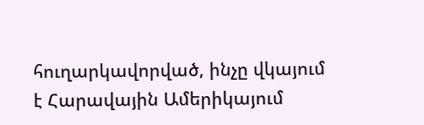հուղարկավորված, ինչը վկայում է Հարավային Ամերիկայում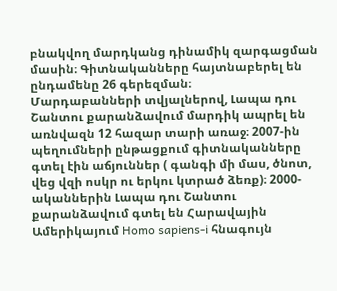բնակվող մարդկանց դինամիկ զարգացման մասին։ Գիտնականները հայտնաբերել են ընդամենը 26 գերեզման։
Մարդաբանների տվյալներով, Լապա դու Շանտու քարանձավում մարդիկ ապրել են առնվազն 12 հազար տարի առաջ։ 2007-ին պեղումների ընթացքում գիտնականները գտել էին աճյուններ ( գանգի մի մաս, ծնոտ, վեց վզի ոսկր ու երկու կտրած ձեռք)։ 2000-ականներին Լապա դու Շանտու քարանձավում գտել են Հարավային Ամերիկայում Homo sapiens-i հնագույն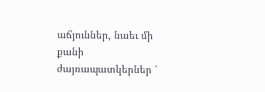աճյուններ, նաեւ մի քանի ժայռապատկերներ ՝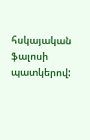հսկայական ֆալոսի պատկերով: